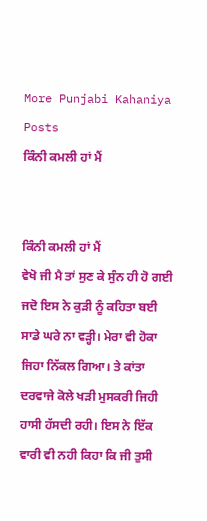More Punjabi Kahaniya  Posts
ਕਿੰਨੀ ਕਮਲੀ ਹਾਂ ਮੈਂ


ਕਿੰਨੀ ਕਮਲੀ ਹਾਂ ਮੈਂ
ਵੇਖੋ ਜੀ ਮੈ ਤਾਂ ਸੁਣ ਕੇ ਸੁੰਨ ਹੀ ਹੋ ਗਈ ਜਦੋ ਇਸ ਨੇ ਕੁੜੀ ਨੂੰ ਕਹਿਤਾ ਬਈ ਸਾਡੇ ਘਰੇ ਨਾ ਵੜ੍ਹੀ। ਮੇਰਾ ਵੀ ਹੋਕਾ ਜਿਹਾ ਨਿੱਕਲ ਗਿਆ। ਤੇ ਕਾਂਤਾ ਦਰਵਾਜੇ ਕੋਲੇ ਖੜੀ ਮੁਸਕਰੀ ਜਿਹੀ ਹਾਸੀ ਹੱਸਦੀ ਰਹੀ। ਇਸ ਨੇ ਇੱਕ ਵਾਰੀ ਵੀ ਨਹੀ ਕਿਹਾ ਕਿ ਜੀ ਤੁਸੀ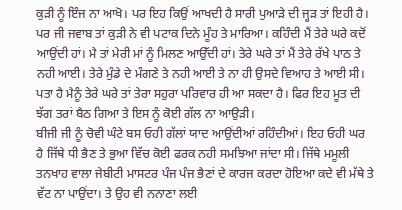ਕੁੜੀ ਨੂੰ ਇੰਜ ਨਾ ਆਖੋ। ਪਰ ਇਹ ਕਿਉਂ ਆਖਦੀ ਹੈ ਸਾਰੀ ਪੁਆੜੇ ਦੀ ਜ੍ਹੜ ਤਾਂ ਇਹੀ ਹੈ।
ਪਰ ਜੀ ਜਵਾਬ ਤਾਂ ਕੁੜੀ ਨੇ ਵੀ ਪਟਾਕ ਦਿਨੇ ਮੂੰਹ ਤੇ ਮਾਰਿਆ। ਕਹਿੰਦੀ ਮੈਂ ਤੇਰੇ ਘਰੇ ਕਦੋਂ ਆਉਂਦੀ ਹਾਂ। ਮੈ ਤਾਂ ਮੇਰੀ ਮਾਂ ਨੂੰ ਮਿਲਣ ਆਉੱਦੀ ਹਾਂ। ਤੇਰੇ ਘਰੇ ਤਾਂ ਮੈਂ ਤੇਰੇ ਰੱਖੇ ਪਾਠ ਤੇ ਨਹੀ ਆਈ। ਤੇਰੇ ਮੁੰਡੇ ਦੇ ਮੰਗਣੇ ਤੇ ਨਹੀ ਆਈ ਤੇ ਨਾ ਹੀ ਉਸਦੇ ਵਿਆਹ ਤੇ ਆਈ ਸੀ। ਪਤਾ ਹੈ ਮੈਨੂੰ ਤੇਰੇ ਘਰੇ ਤਾਂ ਤੇਰਾ ਸਹੁਰਾ ਪਰਿਵਾਰ ਹੀ ਆ ਸਕਦਾ ਹੈ। ਫਿਰ ਇਹ ਮੂਤ ਦੀ ਝੱਗ ਤਰਾਂ ਬੈਠ ਗਿਆ ਤੇ ਇਸ ਨੂੰ ਕੋਈ ਗੱਲ ਨਾ ਆਉੜੀ।
ਬੀਜੀ ਜੀ ਨੂੰ ਚੋਵੀ ਘੰਟੇ ਬਸ ਓਹੀ ਗੱਲਾਂ ਯਾਦ ਆਉਂਦੀਆਂ ਰਹਿੰਦੀਆਂ। ਇਹ ਓਹੀ ਘਰ ਹੈ ਜਿੱਥੇ ਧੀ ਭੈਣ ਤੇ ਭੁਆ ਵਿੱਚ ਕੋਈ ਫਰਕ ਨਹੀ ਸਮਝਿਆ ਜਾਂਦਾ ਸੀ। ਜਿੱਥੇ ਮਮੂਲੀ ਤਨਖਾਹ ਵਾਲਾ ਜੇਬੀਟੀ ਮਾਸਟਰ ਪੰਜ ਪੰਜ ਭੈਣਾਂ ਦੇ ਕਾਰਜ ਕਰਦਾ ਹੋਇਆ ਕਦੇ ਵੀ ਮੱਥੇ ਤੇ ਵੱਟ ਨਾ ਪਾਉਂਦਾ। ਤੇ ਉਹ ਵੀ ਨਨਾਣਾ ਲਈ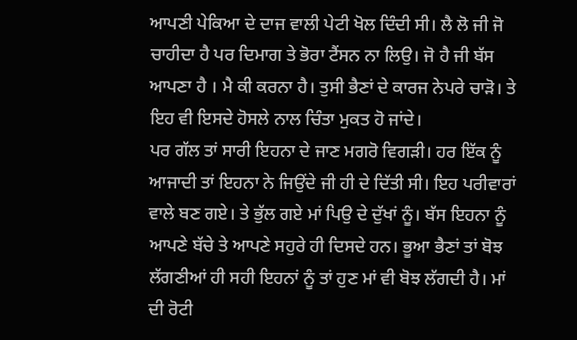ਆਪਣੀ ਪੇਕਿਆ ਦੇ ਦਾਜ ਵਾਲੀ ਪੇਟੀ ਖੋਲ ਦਿੰਦੀ ਸੀ। ਲੈ ਲੋ ਜੀ ਜੋ ਚਾਹੀਦਾ ਹੈ ਪਰ ਦਿਮਾਗ ਤੇ ਭੋਰਾ ਟੈਂਸਨ ਨਾ ਲਿਉ। ਜੋ ਹੈ ਜੀ ਬੱਸ ਆਪਣਾ ਹੈ । ਮੈ ਕੀ ਕਰਨਾ ਹੈ। ਤੁਸੀ ਭੈਣਾਂ ਦੇ ਕਾਰਜ ਨੇਪਰੇ ਚਾੜੋ। ਤੇ ਇਹ ਵੀ ਇਸਦੇ ਹੋਸਲੇ ਨਾਲ ਚਿੰਤਾ ਮੁਕਤ ਹੋ ਜਾਂਦੇ।
ਪਰ ਗੱਲ ਤਾਂ ਸਾਰੀ ਇਹਨਾ ਦੇ ਜਾਣ ਮਗਰੋ ਵਿਗੜੀ। ਹਰ ਇੱਕ ਨੂੰ ਆਜਾਦੀ ਤਾਂ ਇਹਨਾ ਨੇ ਜਿਉਂਦੇ ਜੀ ਹੀ ਦੇ ਦਿੱਤੀ ਸੀ। ਇਹ ਪਰੀਵਾਰਾਂ ਵਾਲੇ ਬਣ ਗਏ। ਤੇ ਭੁੱਲ ਗਏ ਮਾਂ ਪਿਉ ਦੇ ਦੁੱਖਾਂ ਨੂੰ। ਬੱਸ ਇਹਨਾ ਨੂੰ ਆਪਣੇ ਬੱਚੇ ਤੇ ਆਪਣੇ ਸਹੁਰੇ ਹੀ ਦਿਸਦੇ ਹਨ। ਭੂਆ ਭੈਣਾਂ ਤਾਂ ਬੋਝ ਲੱਗਣੀਆਂ ਹੀ ਸਹੀ ਇਹਨਾਂ ਨੂੰ ਤਾਂ ਹੁਣ ਮਾਂ ਵੀ ਬੋਝ ਲੱਗਦੀ ਹੈ। ਮਾਂ ਦੀ ਰੋਟੀ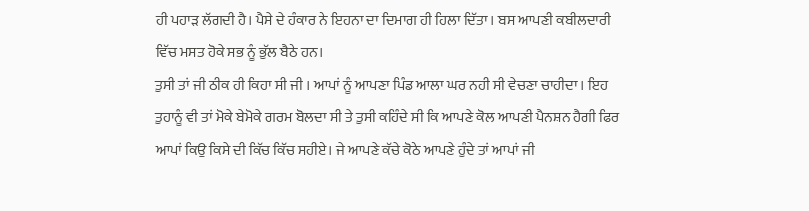ਹੀ ਪਹਾੜ ਲੱਗਦੀ ਹੈ। ਪੈਸੇ ਦੇ ਹੰਕਾਰ ਨੇ ਇਹਨਾ ਦਾ ਦਿਮਾਗ ਹੀ ਹਿਲਾ ਦਿੱਤਾ। ਬਸ ਆਪਣੀ ਕਬੀਲਦਾਰੀ ਵਿੱਚ ਮਸਤ ਹੋਕੇ ਸਭ ਨੂੰ ਭੁੱਲ ਬੈਠੇ ਹਨ।
ਤੁਸੀ ਤਾਂ ਜੀ ਠੀਕ ਹੀ ਕਿਹਾ ਸੀ ਜੀ । ਆਪਾਂ ਨੂੰ ਆਪਣਾ ਪਿੰਡ ਆਲਾ ਘਰ ਨਹੀ ਸੀ ਵੇਚਣਾ ਚਾਹੀਦਾ। ਇਹ ਤੁਹਾਨੂੰ ਵੀ ਤਾਂ ਮੋਕੇ ਬੇਮੋਕੇ ਗਰਮ ਬੋਲਦਾ ਸੀ ਤੇ ਤੁਸੀ ਕਹਿੰਦੇ ਸੀ ਕਿ ਆਪਣੇ ਕੋਲ ਆਪਣੀ ਪੈਨਸ਼ਨ ਹੈਗੀ ਫਿਰ ਆਪਾਂ ਕਿਉ ਕਿਸੇ ਦੀ ਕਿੱਚ ਕਿੱਚ ਸਹੀਏ। ਜੇ ਆਪਣੇ ਕੱਚੇ ਕੋਠੇ ਆਪਣੇ ਹੁੰਦੇ ਤਾਂ ਆਪਾਂ ਜੀ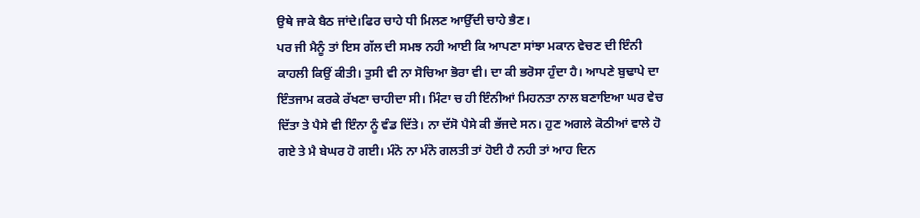ਉਥੇ ਜਾਕੇ ਬੈਠ ਜਾਂਦੇ।ਫਿਰ ਚਾਹੇ ਧੀ ਮਿਲਣ ਆਉੱਦੀ ਚਾਹੇ ਭੈਣ।
ਪਰ ਜੀ ਮੈਨੂੰ ਤਾਂ ਇਸ ਗੱਲ ਦੀ ਸਮਝ ਨਹੀ ਆਈ ਕਿ ਆਪਣਾ ਸਾਂਝਾ ਮਕਾਨ ਵੇਚਣ ਦੀ ਇੰਨੀ ਕਾਹਲੀ ਕਿਉਂ ਕੀਤੀ। ਤੁਸੀ ਵੀ ਨਾ ਸੋਚਿਆ ਭੋਰਾ ਵੀ। ਦਾ ਕੀ ਭਰੋਸਾ ਹੁੰਦਾ ਹੈ। ਆਪਣੇ ਬੁਢਾਪੇ ਦਾ ਇੰਤਜਾਮ ਕਰਕੇ ਰੱਖਣਾ ਚਾਹੀਦਾ ਸੀ। ਮਿੰਟਾ ਚ ਹੀ ਇੰਨੀਆਂ ਮਿਹਨਤਾ ਨਾਲ ਬਣਾਇਆ ਘਰ ਵੇਚ ਦਿੱਤਾ ਤੇ ਪੈਸੇ ਵੀ ਇੰਨਾ ਨੂੰ ਵੰਡ ਦਿੱਤੇ। ਨਾ ਦੱਸੋ ਪੈਸੇ ਕੀ ਭੱਜਦੇ ਸਨ। ਹੁਣ ਅਗਲੇ ਕੋਠੀਆਂ ਵਾਲੇ ਹੋ ਗਏ ਤੇ ਮੈ ਬੇਘਰ ਹੋ ਗਈ। ਮੰਨੋ ਨਾ ਮੰਨੋ ਗਲਤੀ ਤਾਂ ਹੋਈ ਹੈ ਨਹੀ ਤਾਂ ਆਹ ਦਿਨ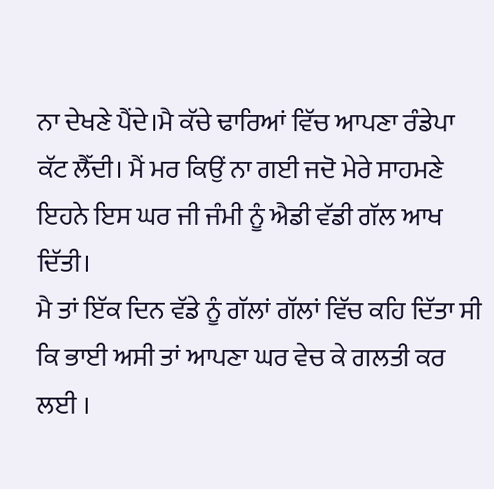ਨਾ ਦੇਖਣੇ ਪੈਂਦੇ।ਮੈ ਕੱਚੇ ਢਾਰਿਆਂ ਵਿੱਚ ਆਪਣਾ ਰੰਡੇਪਾ ਕੱਟ ਲੈੱਦੀ। ਮੈਂ ਮਰ ਕਿਉਂ ਨਾ ਗਈ ਜਦੋ ਮੇਰੇ ਸਾਹਮਣੇ ਇਹਨੇ ਇਸ ਘਰ ਜੀ ਜੰਮੀ ਨੂੰ ਐਡੀ ਵੱਡੀ ਗੱਲ ਆਖ ਦਿੱਤੀ।
ਮੈ ਤਾਂ ਇੱਕ ਦਿਨ ਵੱਡੇ ਨੂੰ ਗੱਲਾਂ ਗੱਲਾਂ ਵਿੱਚ ਕਹਿ ਦਿੱਤਾ ਸੀ ਕਿ ਭਾਈ ਅਸੀ ਤਾਂ ਆਪਣਾ ਘਰ ਵੇਚ ਕੇ ਗਲਤੀ ਕਰ ਲਈ ।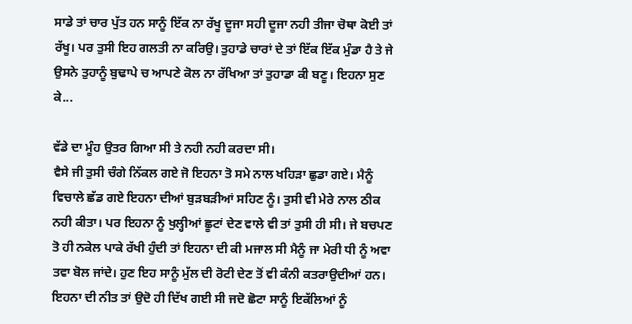ਸਾਡੇ ਤਾਂ ਚਾਰ ਪੁੱਤ ਹਨ ਸਾਨੂੰ ਇੱਕ ਨਾ ਰੱਖੂ ਦੂਜਾ ਸਹੀ ਦੂਜਾ ਨਹੀ ਤੀਜਾ ਚੋਥਾ ਕੋਈ ਤਾਂ ਰੱਖੂ। ਪਰ ਤੁਸੀ ਇਹ ਗਲਤੀ ਨਾ ਕਰਿਉ। ਤੁਹਾਡੇ ਚਾਰਾਂ ਦੇ ਤਾਂ ਇੱਕ ਇੱਕ ਮੁੰਡਾ ਹੈ ਤੇ ਜੇ ਉਸਨੇ ਤੁਹਾਨੂੰ ਬੁਢਾਪੇ ਚ ਆਪਣੇ ਕੋਲ ਨਾ ਰੱਖਿਆ ਤਾਂ ਤੁਹਾਡਾ ਕੀ ਬਣੂ। ਇਹਨਾ ਸੁਣ ਕੇ...

ਵੱਡੇ ਦਾ ਮੂੰਹ ਉਤਰ ਗਿਆ ਸੀ ਤੇ ਨਹੀ ਨਹੀ ਕਰਦਾ ਸੀ।
ਵੈਸੇ ਜੀ ਤੁਸੀ ਚੰਗੇ ਨਿੱਕਲ ਗਏ ਜੋ ਇਹਨਾ ਤੋ ਸਮੇ ਨਾਲ ਖਹਿੜਾ ਛੁਡਾ ਗਏ। ਮੈਨੂੰ ਵਿਚਾਲੇ ਛੱਡ ਗਏ ਇਹਨਾ ਦੀਆਂ ਬੁੜਬੜੀਆਂ ਸਹਿਣ ਨੂੰ। ਤੁਸੀ ਵੀ ਮੇਰੇ ਨਾਲ ਠੀਕ ਨਹੀ ਕੀਤਾ। ਪਰ ਇਹਨਾ ਨੂੰ ਖੁਲ੍ਹੀਆਂ ਛੂਟਾਂ ਦੇਣ ਵਾਲੇ ਵੀ ਤਾਂ ਤੁਸੀ ਹੀ ਸੀ। ਜੇ ਬਚਪਣ ਤੋ ਹੀ ਨਕੇਲ ਪਾਕੇ ਰੱਖੀ ਹੁੰਦੀ ਤਾਂ ਇਹਨਾ ਦੀ ਕੀ ਮਜਾਲ ਸੀ ਮੈਨੂੰ ਜਾ ਮੇਰੀ ਧੀ ਨੂੰ ਅਵਾ ਤਵਾ ਬੋਲ ਜਾਂਦੇ। ਹੁਣ ਇਹ ਸਾਨੂੰ ਮੁੱਲ ਦੀ ਰੋਟੀ ਦੇਣ ਤੋਂ ਵੀ ਕੰਨੀ ਕਤਰਾਉਦੀਆਂ ਹਨ। ਇਹਨਾ ਦੀ ਨੀਤ ਤਾਂ ਉਦੋ ਹੀ ਦਿੱਖ ਗਈ ਸੀ ਜਦੋ ਛੋਟਾ ਸਾਨੂੰ ਇਕੱਲਿਆਂ ਨੂੰ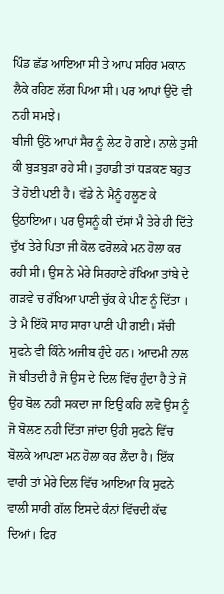ਪਿੰਡ ਛੱਡ ਆਇਆ ਸੀ ਤੇ ਆਪ ਸਹਿਰ ਮਕਾਨ ਲੈਕੇ ਰਹਿਣ ਲੱਗ ਪਿਆ ਸੀ। ਪਰ ਆਪਾਂ ਉਦੋ ਵੀ ਨਹੀ ਸਮਝੇ।
ਬੀਜੀ ਉਠੋ ਆਪਾਂ ਸੈਰ ਨੂੰ ਲੇਟ ਹੋ ਗਏ। ਨਾਲੇ ਤੁਸੀ ਕੀ ਬੁੜਬੁੜਾ ਰਹੇ ਸੀ। ਤੁਹਾਡੀ ਤਾਂ ਧੜਕਣ ਬਹੁਤ ਤੇਂ ਹੋਈ ਪਈ ਹੈ। ਵੱਡੇ ਨੇ ਮੈਨੂੰ ਹਲੂਣ ਕੇ ਉਠਾਇਆ। ਪਰ ਉਸਨੂੰ ਕੀ ਦੱਸਾਂ ਮੈ ਤੇਰੇ ਹੀ ਦਿੱਤੇ ਦੁੱਖ ਤੇਰੇ ਪਿਤਾ ਜੀ ਕੋਲ ਫਰੋਲਕੇ ਮਨ ਹੋਲਾ ਕਰ ਰਹੀ ਸੀ। ਉਸ ਨੇ ਮੇਰੇ ਸਿਰਹਾਣੇ ਰੱਖਿਆ ਤਾਂਬੇ ਦੇ ਗੜਵੇ ਚ ਰੱਖਿਆ ਪਾਣੀ ਚੁੱਕ ਕੇ ਪੀਣ ਨੂੰ ਦਿੱਤਾ । ਤੇ ਮੈ ਇੱਕੋ ਸਾਹ ਸਾਰਾ ਪਾਣੀ ਪੀ ਗਈ। ਸੱਚੀ ਸੁਫਨੇ ਵੀ ਕਿੰਨੇ ਅਜੀਬ ਹੁੰਦੇ ਹਨ। ਆਦਮੀ ਨਾਲ ਜੋ ਬੀਤਦੀ ਹੈ ਜੋ ਉਸ ਦੇ ਦਿਲ ਵਿੱਚ ਹੁੰਦਾ ਹੈ ਤੇ ਜੋ ਉਹ ਬੋਲ ਨਹੀ ਸਕਦਾ ਜਾ ਇਉ ਕਹਿ ਲਵੋ ਉਸ ਨੂੰ ਜੋ ਬੋਲਣ ਨਹੀ ਦਿੱਤਾ ਜਾਂਦਾ ਉਹੀ ਸੁਫਨੇ ਵਿੱਚ ਬੋਲਕੇ ਆਪਣਾ ਮਨ ਹੋਲਾ ਕਰ ਲੈਂਦਾ ਹੈ। ਇੱਕ ਵਾਰੀ ਤਾਂ ਮੇਰੇ ਦਿਲ ਵਿੱਚ ਆਇਆ ਕਿ ਸੁਫਨੇ ਵਾਲੀ ਸਾਰੀ ਗੱਲ ਇਸਦੇ ਕੰਨਾਂ ਵਿੱਚਦੀ ਕੱਢ ਦਿਆਂ। ਫਿਰ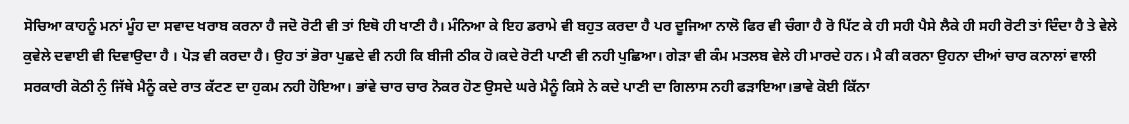ਸੋਚਿਆ ਕਾਹਨੂੰ ਮਨਾਂ ਮੂੰਹ ਦਾ ਸਵਾਦ ਖਰਾਬ ਕਰਨਾ ਹੈ ਜਦੋ ਰੋਟੀ ਵੀ ਤਾਂ ਇਥੋ ਹੀ ਖਾਣੀ ਹੈ। ਮੰਨਿਆ ਕੇ ਇਹ ਡਰਾਮੇ ਵੀ ਬਹੁਤ ਕਰਦਾ ਹੈ ਪਰ ਦੂਜਿਆ ਨਾਲੋ ਫਿਰ ਵੀ ਚੰਗਾ ਹੈ ਰੋ ਪਿੱਟ ਕੇ ਹੀ ਸਹੀ ਪੈਸੇ ਲੈਕੇ ਹੀ ਸਹੀ ਰੋਟੀ ਤਾਂ ਦਿੰਦਾ ਹੈ ਤੇ ਵੇਲੇ ਕੁਵੇਲੇ ਦਵਾਈ ਵੀ ਦਿਵਾਉਦਾ ਹੈ । ਪੋੜ ਵੀ ਕਰਦਾ ਹੈ। ਉਹ ਤਾਂ ਭੋਰਾ ਪੁਛਦੇ ਵੀ ਨਹੀ ਕਿ ਬੀਜੀ ਠੀਕ ਹੋ।ਕਦੇ ਰੋਟੀ ਪਾਣੀ ਵੀ ਨਹੀ ਪੁਛਿਆ। ਗੇੜਾ ਵੀ ਕੰਮ ਮਤਲਬ ਵੇਲੇ ਹੀ ਮਾਰਦੇ ਹਨ। ਮੈ ਕੀ ਕਰਨਾ ਉਹਨਾ ਦੀਆਂ ਚਾਰ ਕਨਾਲਾਂ ਵਾਲੀ ਸਰਕਾਰੀ ਕੋਠੀ ਨੁੰ ਜਿੱਥੇ ਮੈਨੂੰ ਕਦੇ ਰਾਤ ਕੱਟਣ ਦਾ ਹੁਕਮ ਨਹੀ ਹੋਇਆ। ਭਾਂਵੇ ਚਾਰ ਚਾਰ ਨੋਕਰ ਹੋਣ ਉਸਦੇ ਘਰੇ ਮੈਨੂੰ ਕਿਸੇ ਨੇ ਕਦੇ ਪਾਣੀ ਦਾ ਗਿਲਾਸ ਨਹੀ ਫੜਾਇਆ।ਭਾਵੇ ਕੋਈ ਕਿੱਨਾ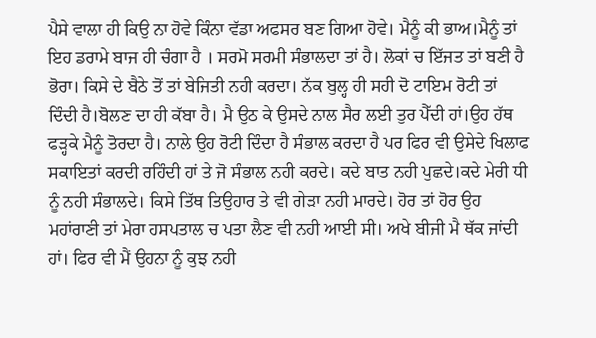ਪੈਸੇ ਵਾਲਾ ਹੀ ਕਿਉ ਨਾ ਹੋਵੇ ਕਿੰਨਾ ਵੱਡਾ ਅਫਸਰ ਬਣ ਗਿਆ ਹੋਵੇ। ਮੈਨੂੰ ਕੀ ਭਾਅ।ਮੈਨੂੰ ਤਾਂ ਇਹ ਡਰਾਮੇ ਬਾਜ ਹੀ ਚੰਗਾ ਹੈ । ਸਰਮੋ ਸਰਮੀ ਸੰਭਾਲਦਾ ਤਾਂ ਹੈ। ਲੋਕਾਂ ਚ ਇੱਜਤ ਤਾਂ ਬਣੀ ਹੈ ਭੋਰਾ। ਕਿਸੇ ਦੇ ਬੈਠੇ ਤੋਂ ਤਾਂ ਬੇਜਿਤੀ ਨਹੀ ਕਰਦਾ। ਨੱਕ ਬੁਲ੍ਹ ਹੀ ਸਹੀ ਦੋ ਟਾਇਮ ਰੋਟੀ ਤਾਂ ਦਿੰਦੀ ਹੈ।ਬੋਲਣ ਦਾ ਹੀ ਕੱਬਾ ਹੈ। ਮੈ ਉਠ ਕੇ ਉਸਦੇ ਨਾਲ ਸੈਰ ਲਈ ਤੁਰ ਪੈੱਦੀ ਹਾਂ।ਉਹ ਹੱਥ ਫੜ੍ਹਕੇ ਮੈਨੂੰ ਤੋਰਦਾ ਹੈ। ਨਾਲੇ ਉਹ ਰੋਟੀ ਦਿੰਦਾ ਹੈ ਸੰਭਾਲ ਕਰਦਾ ਹੈ ਪਰ ਫਿਰ ਵੀ ਉਸੇਦੇ ਖਿਲਾਫ ਸਕਾਇਤਾਂ ਕਰਦੀ ਰਹਿੰਦੀ ਹਾਂ ਤੇ ਜੋ ਸੰਭਾਲ ਨਹੀ ਕਰਦੇ। ਕਦੇ ਬਾਤ ਨਹੀ ਪੁਛਦੇ।ਕਦੇ ਮੇਰੀ ਧੀ ਨੂੰ ਨਹੀ ਸੰਭਾਲਦੇ। ਕਿਸੇ ਤਿੱਥ ਤਿਉਹਾਰ ਤੇ ਵੀ ਗੇੜਾ ਨਹੀ ਮਾਰਦੇ। ਹੋਰ ਤਾਂ ਹੋਰ ਉਹ ਮਹਾਂਰਾਣੀ ਤਾਂ ਮੇਰਾ ਹਸਪਤਾਲ ਚ ਪਤਾ ਲੈਣ ਵੀ ਨਹੀ ਆਈ ਸੀ। ਅਖੇ ਬੀਜੀ ਮੈ ਥੱਕ ਜਾਂਦੀ ਹਾਂ। ਫਿਰ ਵੀ ਮੈਂ ਉਹਨਾ ਨੂੰ ਕੁਝ ਨਹੀ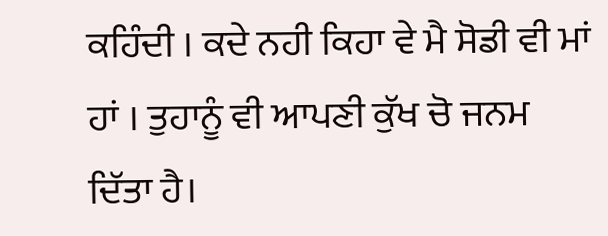ਕਹਿੰਦੀ । ਕਦੇ ਨਹੀ ਕਿਹਾ ਵੇ ਮੈ ਸੋਡੀ ਵੀ ਮਾਂ ਹਾਂ । ਤੁਹਾਨੂੰ ਵੀ ਆਪਣੀ ਕੁੱਖ ਚੋ ਜਨਮ ਦਿੱਤਾ ਹੈ।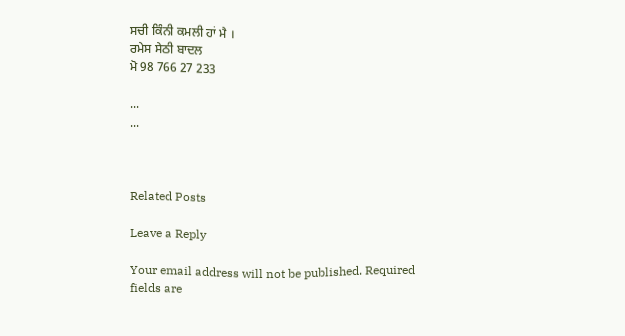ਸਚੀ ਕਿੰਨੀ ਕਮਲੀ ਹਾਂ ਮੈ ।
ਰਮੇਸ ਸੇਠੀ ਬਾਦਲ
ਮੋ 98 766 27 233

...
...



Related Posts

Leave a Reply

Your email address will not be published. Required fields are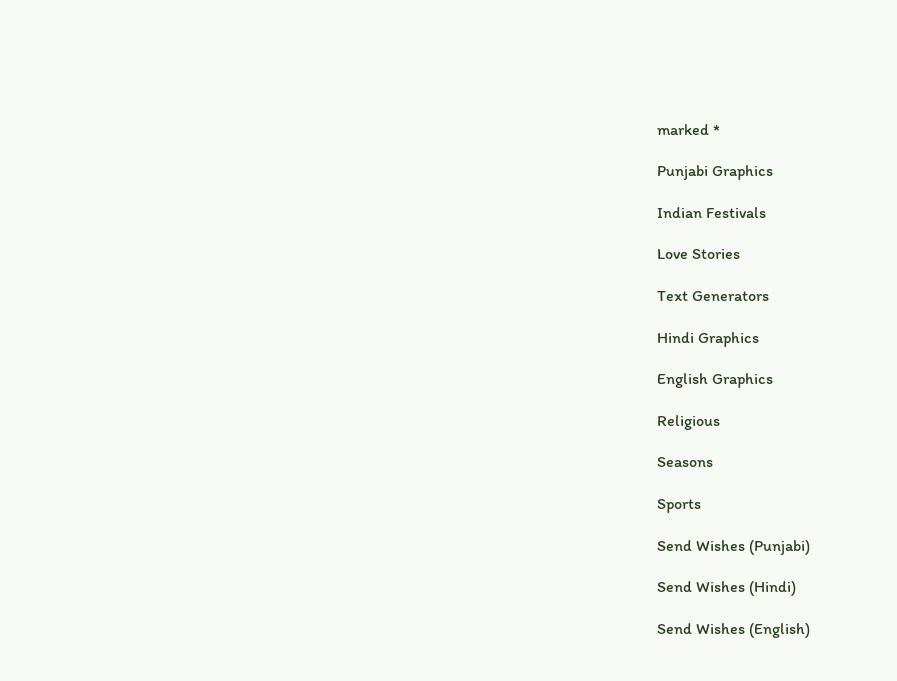marked *

Punjabi Graphics

Indian Festivals

Love Stories

Text Generators

Hindi Graphics

English Graphics

Religious

Seasons

Sports

Send Wishes (Punjabi)

Send Wishes (Hindi)

Send Wishes (English)